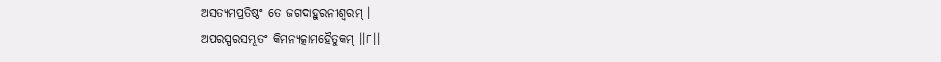ଅସତ୍ୟମପ୍ରତିଷ୍ଠଂ ତେ ଜଗଦାହୁରନୀଶ୍ୱରମ୍ ।
ଅପରସ୍ପରସମ୍ଭୂତଂ କିମନ୍ୟତ୍କାମହୈତୁକମ୍ ।।୮।।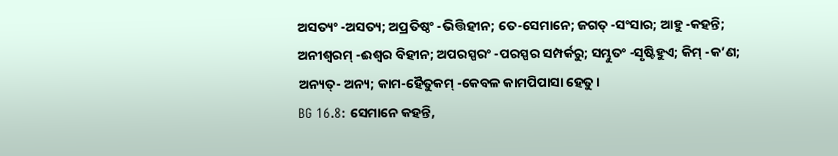ଅସତ୍ୟଂ -ଅସତ୍ୟ; ଅପ୍ରତିଷ୍ଠଂ -ଭିତ୍ତିହୀନ; ତେ-ସେମାନେ; ଜଗତ୍ -ସଂସାର; ଆହୁ -କହନ୍ତି; ଅନୀଶ୍ୱରମ୍ -ଈଶ୍ୱର ବିହୀନ; ଅପରସ୍ପରଂ -ପରସ୍ପର ସମ୍ପର୍କରୁ; ସମ୍ଭୁତଂ -ସୃଷ୍ଟିହୁଏ; କିମ୍ -କ’ଣ; ଅନ୍ୟତ୍- ଅନ୍ୟ; କାମ-ହୈତୁକମ୍ -କେବଳ କାମପିପାସା ହେତୁ ।
BG 16.8: ସେମାନେ କହନ୍ତି,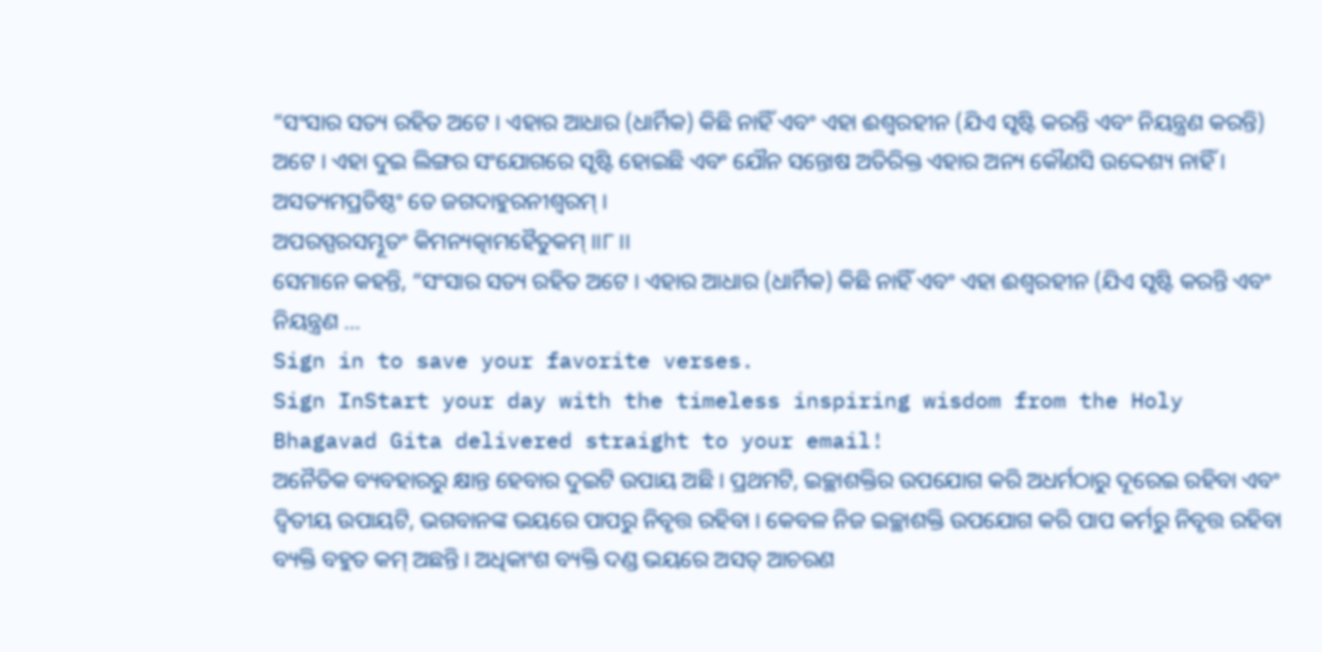“ସଂସାର ସତ୍ୟ ରହିତ ଅଟେ । ଏହାର ଆଧାର (ଧାର୍ମିକ) କିଛି ନାହିଁ ଏବଂ ଏହା ଈଶ୍ୱରହୀନ (ଯିଏ ସୃଷ୍ଟି କରନ୍ତି ଏବଂ ନିୟନ୍ତ୍ରଣ କରନ୍ତି) ଅଟେ । ଏହା ଦୁଇ ଲିଙ୍ଗର ସଂଯୋଗରେ ସୃଷ୍ଟି ହୋଇଛି ଏବଂ ଯୌନ ସନ୍ତୋଷ ଅତିରିକ୍ତ ଏହାର ଅନ୍ୟ କୌଣସି ଉଦ୍ଦେଶ୍ୟ ନାହିଁ ।
ଅସତ୍ୟମପ୍ରତିଷ୍ଠଂ ତେ ଜଗଦାହୁରନୀଶ୍ୱରମ୍ ।
ଅପରସ୍ପରସମ୍ଭୂତଂ କିମନ୍ୟତ୍କାମହୈତୁକମ୍ ।।୮।।
ସେମାନେ କହନ୍ତି, “ସଂସାର ସତ୍ୟ ରହିତ ଅଟେ । ଏହାର ଆଧାର (ଧାର୍ମିକ) କିଛି ନାହିଁ ଏବଂ ଏହା ଈଶ୍ୱରହୀନ (ଯିଏ ସୃଷ୍ଟି କରନ୍ତି ଏବଂ ନିୟନ୍ତ୍ରଣ …
Sign in to save your favorite verses.
Sign InStart your day with the timeless inspiring wisdom from the Holy Bhagavad Gita delivered straight to your email!
ଅନୈତିକ ବ୍ୟବହାରରୁ କ୍ଷାନ୍ତ ହେବାର ଦୁଇଟି ଉପାୟ ଅଛି । ପ୍ରଥମଟି, ଇଚ୍ଛାଶକ୍ତିର ଉପଯୋଗ କରି ଅଧର୍ମଠାରୁ ଦୂରେଇ ରହିବା ଏବଂ ଦ୍ୱିତୀୟ ଉପାୟଟି, ଭଗବାନଙ୍କ ଭୟରେ ପାପରୁ ନିବୃତ୍ତ ରହିବା । କେବଳ ନିଜ ଇଚ୍ଛାଶକ୍ତି ଉପଯୋଗ କରି ପାପ କର୍ମରୁ ନିବୃତ୍ତ ରହିବା ବ୍ୟକ୍ତି ବହୁତ କମ୍ ଅଛନ୍ତି । ଅଧିକାଂଶ ବ୍ୟକ୍ତି ଦଣ୍ଡ ଭୟରେ ଅସତ୍ ଆଚରଣ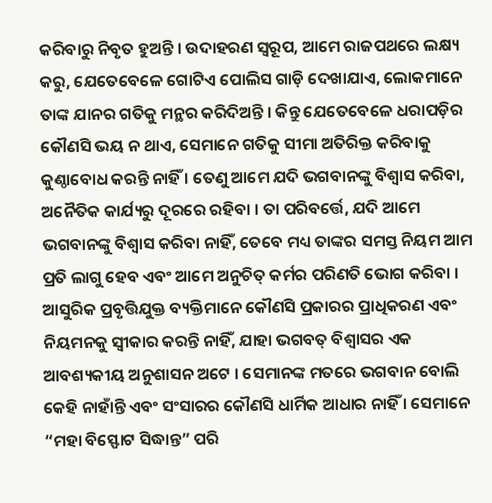କରିବାରୁ ନିବୃତ ହୁଅନ୍ତି । ଉଦାହରଣ ସ୍ୱରୂପ, ଆମେ ରାଜପଥରେ ଲକ୍ଷ୍ୟ କରୁ, ଯେତେବେଳେ ଗୋଟିଏ ପୋଲିସ ଗାଡ଼ି ଦେଖାଯାଏ, ଲୋକମାନେ ତାଙ୍କ ଯାନର ଗତିକୁ ମନ୍ଥର କରିଦିଅନ୍ତି । କିନ୍ତୁ ଯେତେବେଳେ ଧରାପଡ଼ିର କୌଣସି ଭୟ ନ ଥାଏ, ସେମାନେ ଗତିକୁ ସୀମା ଅତିରିକ୍ତ କରିବାକୁ କୁଣ୍ଠାବୋଧ କରନ୍ତି ନାହିଁ । ତେଣୁ ଆମେ ଯଦି ଭଗବାନଙ୍କୁ ବିଶ୍ୱାସ କରିବା, ଅନୈତିକ କାର୍ଯ୍ୟରୁ ଦୂରରେ ରହିବା । ତା ପରିବର୍ତ୍ତେ, ଯଦି ଆମେ ଭଗବାନଙ୍କୁ ବିଶ୍ୱାସ କରିବା ନାହିଁ, ତେବେ ମଧ୍ୟ ତାଙ୍କର ସମସ୍ତ ନିୟମ ଆମ ପ୍ରତି ଲାଗୁ ହେବ ଏବଂ ଆମେ ଅନୁଚିତ୍ କର୍ମର ପରିଣତି ଭୋଗ କରିବା ।
ଆସୁରିକ ପ୍ରବୃତ୍ତିଯୁକ୍ତ ବ୍ୟକ୍ତିମାନେ କୌଣସି ପ୍ରକାରର ପ୍ରାଧିକରଣ ଏବଂ ନିୟମନକୁ ସ୍ୱୀକାର କରନ୍ତି ନାହିଁ, ଯାହା ଭଗବତ୍ ବିଶ୍ୱାସର ଏକ ଆବଶ୍ୟକୀୟ ଅନୁଶାସନ ଅଟେ । ସେମାନଙ୍କ ମତରେ ଭଗବାନ ବୋଲି କେହି ନାହାଁନ୍ତି ଏବଂ ସଂସାରର କୌଣସି ଧାର୍ମିକ ଆଧାର ନାହିଁ । ସେମାନେ “ମହା ବିସ୍ଫୋଟ ସିଦ୍ଧାନ୍ତ” ପରି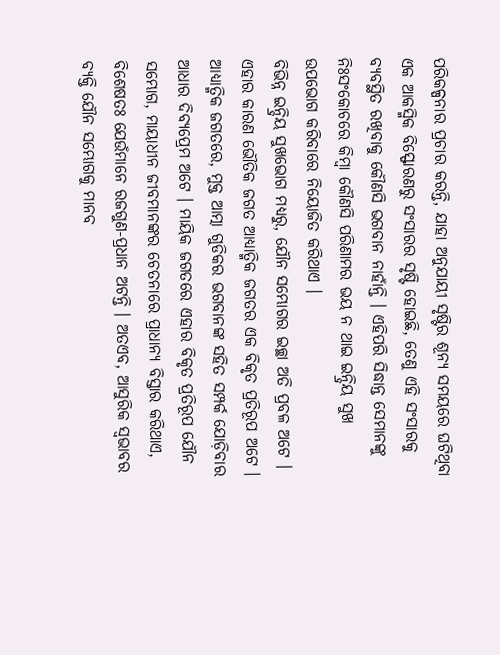ପରିକଳ୍ପନାର ପ୍ରଚାର କରନ୍ତି, ଯାହା ଅନୁଯାୟୀ ସୃଷ୍ଟିର ଶୂନ୍ୟ ସମୟରେ ଘଟିଥିବା ଏକ ଆକସ୍ମିକ ବିସ୍ଫୋରଣରୁ ସଂସାରର ସୃଷ୍ଟି ହୋଇଛି, ତେଣୁ ଏହି ସଂସାରକୁ ବ୍ୟବସ୍ଥିତ ରଖିବାକୁ କୌଣସି ଭଗବାନ ନାହାଁନ୍ତି । ଏହିପରି ସିଦ୍ଧାନ୍ତ ସେମାନଙ୍କୁ ନିଃସଂକୋଚରେ କିମ୍ବା କୌଣସି ପରିଣାମର ଭୟ ନ ଥାଇ ଇନ୍ଦ୍ରିୟ ସୁଖ ଉପଭୋଗ କରିବାରେ ନିୟୋଜିତ କରିଥାଏ ।
ବିଭିନ୍ନ ଇନ୍ଦ୍ରିୟ ସୁଖଭୋଗ ମଧ୍ୟରୁ, ଯୌନ ସମ୍ଭୋଗର ଇଚ୍ଛା ଅତି ପ୍ରବଳ ଅଟେ । ଏହାର କାରଣ ଭୌତିକ ଜଗତ ଆଧ୍ୟାତ୍ମିକ ଜଗତର ଏକ ବିକୃତ ପ୍ରତିରୂପ ଅଟେ । ଆଧ୍ୟାତ୍ମିକ ଜଗତରେ, ମୁକ୍ତ ଆତ୍ମା ଗୁଡିକର ଭଗବାନଙ୍କ ସହିତ ସମ୍ପର୍କ ଯୋଡ଼ିବାର ଆଧାର ଦିବ୍ୟପ୍ରେମ ଅଟେ । ମାୟିକ ଜଗତରେ ଏହାର ବିକୃତ ପ୍ରତିରୂପ ଯୌନ ସମ୍ଭୋଗ, ମାୟାଧୀନ ଜୀବମାନଙ୍କର ଚେତନାରେ ପ୍ରାଧାନ୍ୟ ବିସ୍ତାର କରିଥାଏ, ବିଶେଷତଃ ଯେଉଁମାନେ ରଜଗୁଣ-ପ୍ରଧାନ ଅଟନ୍ତି । ଅତଏବ, ଆସୁରିକ ସ୍ୱଭାବର ବ୍ୟକ୍ତି ଯୌନ ସମ୍ଭୋଗକୁ ମାନବ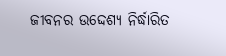ଜୀବନର ଉଦ୍ଦେଶ୍ୟ ନିର୍ଦ୍ଧାରିତ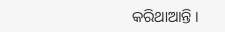କରିଥାଆନ୍ତି ।